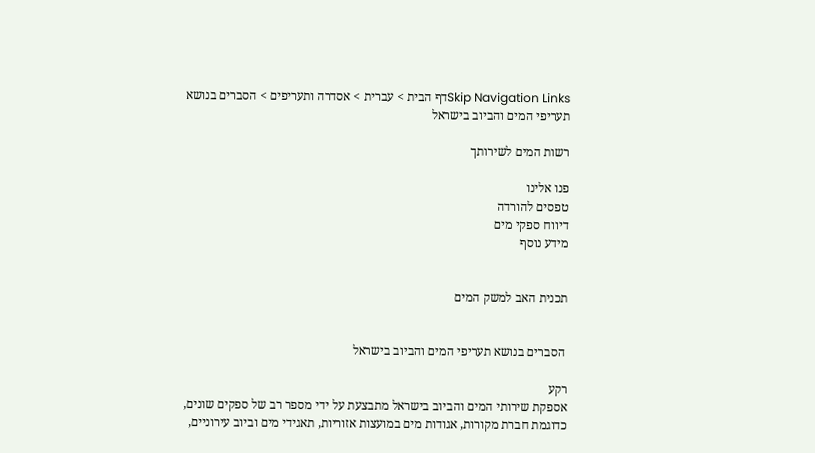Skip Navigation Linksדף הבית > עברית > אסדרה ותעריפים > הסברים בנושא תעריפי המים והביוב בישראל

רשות המים לשירותך

פנו אלינו
טפסים להורדה
דיווח ספקי מים
מידע נוסף


תכנית האב למשק המים


 הסברים בנושא תעריפי המים והביוב בישראל

רקע
אספקת שירותי המים והביוב בישראל מתבצעת על ידי מספר רב של ספקים שונים, כדוגמת חברת מקורות, אגודות מים במועצות אזוריות, תאגידי מים וביוב עירוניים,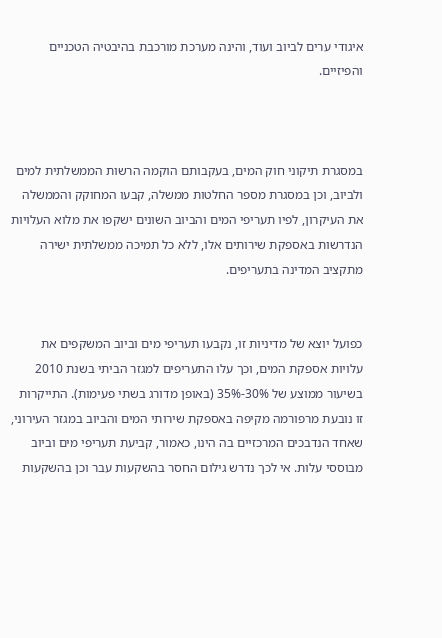איגודי ערים לביוב ועוד, והינה מערכת מורכבת בהיבטיה הטכניים והפיזיים.



במסגרת תיקוני חוק המים, בעקבותם הוקמה הרשות הממשלתית למים ולביוב, וכן במסגרת מספר החלטות ממשלה, קבעו המחוקק והממשלה את העיקרון, לפיו תעריפי המים והביוב השונים ישקפו את מלוא העלויות הנדרשות באספקת שירותים אלו, ללא כל תמיכה ממשלתית ישירה מתקציב המדינה בתעריפים.


כפועל יוצא של מדיניות זו, נקבעו תעריפי מים וביוב המשקפים את עלויות אספקת המים, וכך עלו התעריפים למגזר הביתי בשנת 2010 בשיעור ממוצע של 30%-35% (באופן מדורג בשתי פעימות). התייקרות זו נובעת מרפורמה מקיפה באספקת שירותי המים והביוב במגזר העירוני, שאחד הנדבכים המרכזיים בה הינו, כאמור, קביעת תעריפי מים וביוב מבוססי עלות. אי לכך נדרש גילום החסר בהשקעות עבר וכן בהשקעות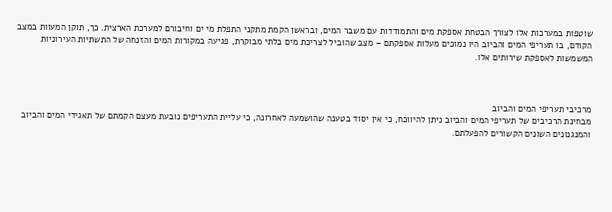שוטפות במערכות אלו לצורך הבטחת אספקת מים והתמודדות עם משבר המים, ובראשן הקמת מתקני התפלת מי ים וחיבורם למערכת הארצית. כך, תוקן המעוות במצב הקודם, בו תעריפי המים והביוב היו נמוכים מעלות אספקתם – מצב שהוביל לצריכת מים בלתי מבוקרת, פגיעה במקורות המים והזנחה של התשתיות העירוניות המשמשות לאספקת שירותים אלו.



מרכיבי תעריפי המים והביוב
מבחינת הרכיבים של תעריפי המים והביוב ניתן להיווכח, כי אין יסוד בטענה שהושמעה לאחרונה, כי עליית התעריפים נובעת מעצם הקמתם של תאגידי המים והביוב והמנגנונים השונים הקשורים להפעלתם.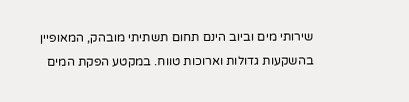שירותי מים וביוב הינם תחום תשתיתי מובהק, המאופיין בהשקעות גדולות וארוכות טווח. במקטע הפקת המים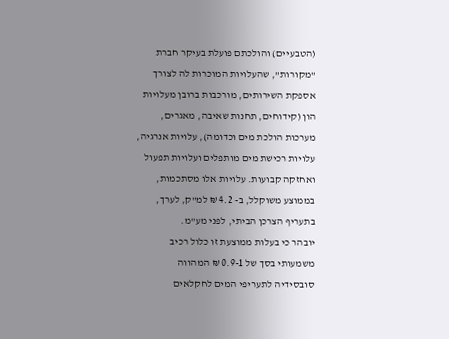(הטבעיים) והולכתם פועלת בעיקר חברת "מקורות", שהעלויות המוכרות לה לצורך אספקת השירותים, מורכבות ברובן מעלויות הון (קידוחים, תחנות שאיבה, מאגרים, מערכות הולכת מים וכדומה), עלויות אנרגיה, עלויות רכישת מים מותפלים ועלויות תפעול ואחזקה קבועות. עלויות אלו מסתכמות, בממוצע משוקלל, ב- 4.2 ₪ למ"ק, לערך, בתעריף הצרכן הביתי, לפני מע"מ.
יובהר כי בעלות ממוצעת זו כלול רכיב משמעותי בסך של 0.9-1 ₪ המהווה  סובסידיה לתעריפי המים לחקלאים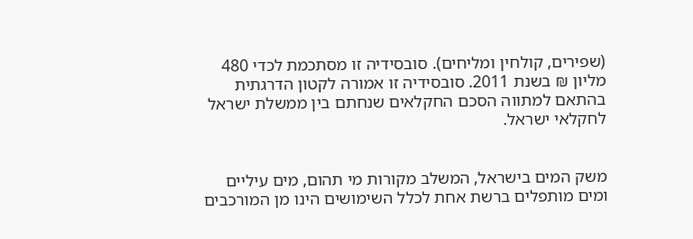(שפירים, קולחין ומליחים). סובסידיה זו מסתכמת לכדי 480 מליון ₪ בשנת 2011. סובסידיה זו אמורה לקטון הדרגתית בהתאם למתווה הסכם החקלאים שנחתם בין ממשלת ישראל לחקלאי ישראל.


משק המים בישראל, המשלב מקורות מי תהום, מים עיליים ומים מותפלים ברשת אחת לכלל השימושים הינו מן המורכבים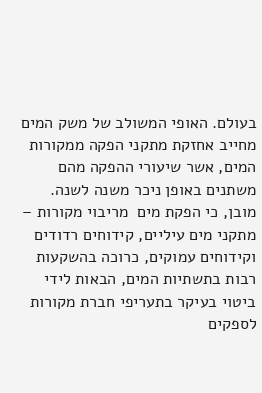בעולם. האופי המשולב של משק המים מחייב אחזקת מתקני הפקה ממקורות המים, אשר שיעורי ההפקה מהם משתנים באופן ניכר משנה לשנה. מובן, כי הפקת מים  מריבוי מקורות – מתקני מים עיליים, קידוחים רדודים וקידוחים עמוקים, כרוכה בהשקעות רבות בתשתיות המים, הבאות לידי ביטוי בעיקר בתעריפי חברת מקורות לספקים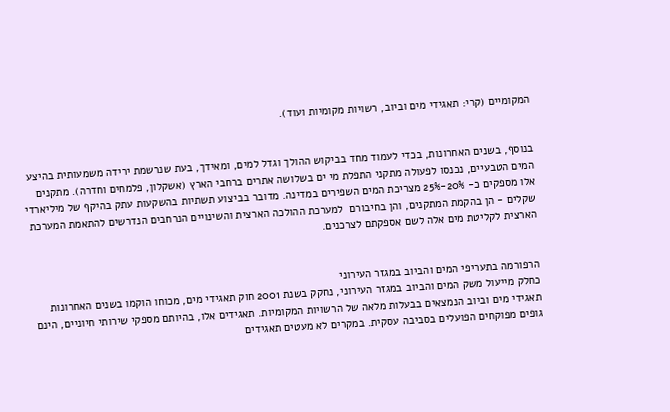המקומיים (קרי: תאגידי מים וביוב, רשויות מקומיות ועוד).


בנוסף, בשנים האחרונות, בכדי לעמוד מחד בביקוש ההולך וגדל למים, ומאידך, בעת שנרשמת ירידה משמעותית בהיצע המים הטבעיים, נכנסו לפעולה מתקני התפלת מי ים בשלושה אתרים ברחבי הארץ (אשקלון, פלמחים וחדרה). מתקנים אלו מספקים כ- 20%-25% מצריכת המים השפירים במדינה. מדובר בביצוע תשתיות בהשקעות עתק בהיקף של מיליארדי שקלים - הן בהקמת המתקנים, והן בחיבורם  למערכת ההולכה הארצית והשינויים הנרחבים הנדרשים להתאמת המערכת הארצית לקליטת מים אלה לשם אספקתם לצרכנים.


הרפורמה בתעריפי המים והביוב במגזר העירוני
כחלק מייעול משק המים והביוב במגזר העירוני, נחקק בשנת 2001 חוק תאגידי מים, מכוחו הוקמו בשנים האחרונות תאגידי מים וביוב הנמצאים בבעלות מלאה של הרשויות המקומיות. תאגידים אלו, בהיותם מספקי שירותי חיוניים, הינם גופים מפוקחים הפועלים בסביבה עסקית. במקרים לא מעטים תאגידים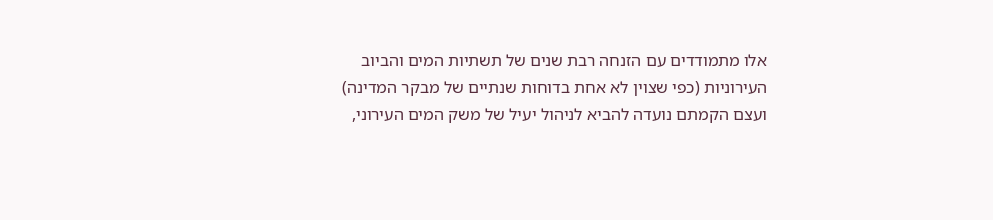אלו מתמודדים עם הזנחה רבת שנים של תשתיות המים והביוב העירוניות (כפי שצוין לא אחת בדוחות שנתיים של מבקר המדינה) ועצם הקמתם נועדה להביא לניהול יעיל של משק המים העירוני,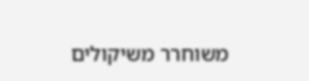משוחרר משיקולים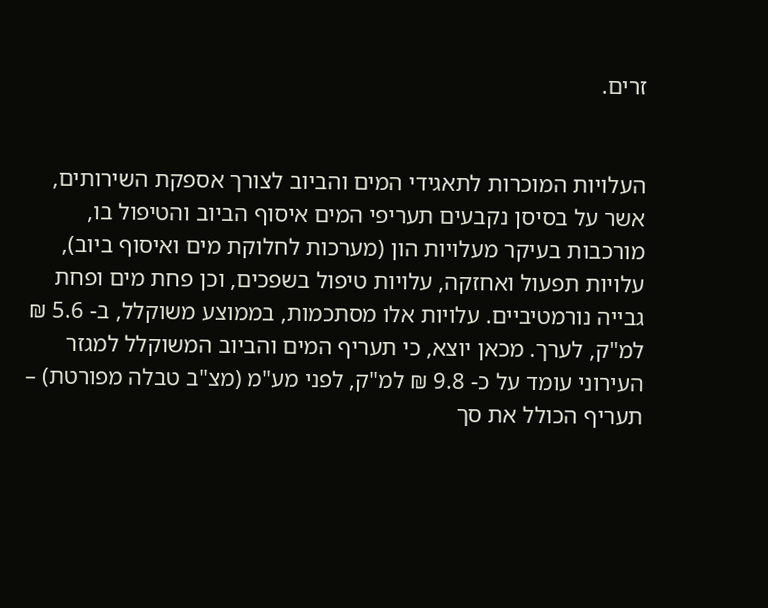זרים.


העלויות המוכרות לתאגידי המים והביוב לצורך אספקת השירותים, אשר על בסיסן נקבעים תעריפי המים איסוף הביוב והטיפול בו, מורכבות בעיקר מעלויות הון (מערכות לחלוקת מים ואיסוף ביוב), עלויות תפעול ואחזקה, עלויות טיפול בשפכים, וכן פחת מים ופחת גבייה נורמטיביים. עלויות אלו מסתכמות, בממוצע משוקלל, ב- 5.6 ₪ למ"ק, לערך. מכאן יוצא, כי תעריף המים והביוב המשוקלל למגזר העירוני עומד על כ- 9.8 ₪ למ"ק, לפני מע"מ (מצ"ב טבלה מפורטת) – תעריף הכולל את סך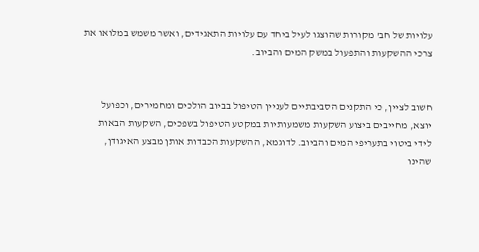עלויות של חב' מקורות שהוצגו לעיל ביחד עם עלויות התאגידים, ואשר משמש במלואו את צרכי ההשקעות והתפעול במשק המים והביוב.


חשוב לציין, כי התקנים הסביבתיים לעניין הטיפול בביוב הולכים ומחמירים, וכפועל יוצא, מחייבים ביצוע השקעות משמעותיות במקטע הטיפול בשפכים, השקעות הבאות לידי ביטוי בתעריפי המים והביוב. לדוגמא, ההשקעות הכבדות אותן מבצע האיגודן, שהינו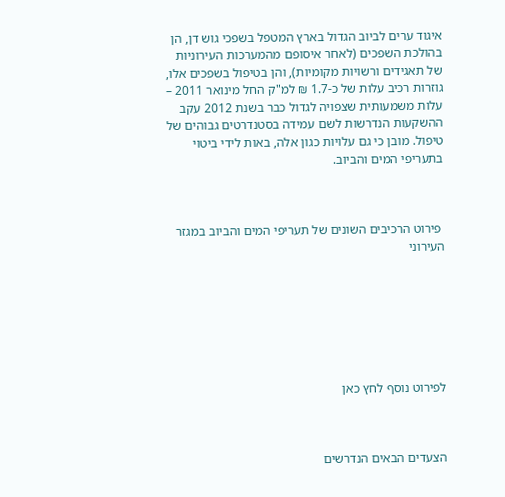איגוד ערים לביוב הגדול בארץ המטפל בשפכי גוש דן, הן בהולכת השפכים (לאחר איסופם מהמערכות העירוניות של תאגידים ורשויות מקומיות), והן בטיפול בשפכים אלו, גוזרות רכיב עלות של כ-1.7 ₪ למ"ק החל מינואר 2011 – עלות משמעותית שצפויה לגדול כבר בשנת 2012 עקב ההשקעות הנדרשות לשם עמידה בסטנדרטים גבוהים של טיפול. מובן כי גם עלויות כגון אלה, באות לידי ביטוי בתעריפי המים והביוב.



 פירוט הרכיבים השונים של תעריפי המים והביוב במגזר העירוני







לפירוט נוסף לחץ כאן



הצעדים הבאים הנדרשים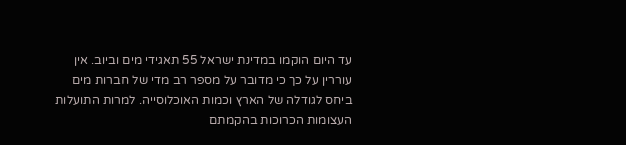עד היום הוקמו במדינת ישראל 55 תאגידי מים וביוב. אין עוררין על כך כי מדובר על מספר רב מדי של חברות מים ביחס לגודלה של הארץ וכמות האוכלוסייה. למרות התועלות העצומות הכרוכות בהקמתם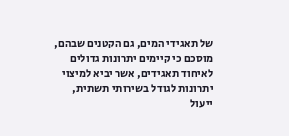של תאגידי המים, גם הקטנים שבהם, מוסכם כי קיימים יתרונות גדולים לאיחוד תאגידים, אשר יביא למיצוי יתרונות לגודל בשירותי תשתית, ייעול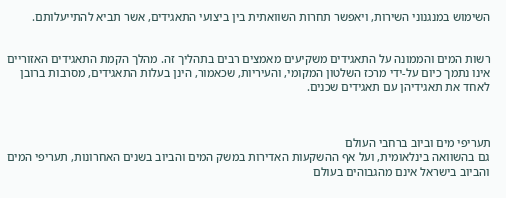השימוש במנגנוני השירות, ויאפשר תחרות השוואתית בין ביצועי התאגידים, אשר תביא להתייעלותם.


רשות המים והממונה על התאגידים משקיעים מאמצים רבים בתהליך זה. מהלך הקמת התאגידים האזוריים אינו נתמך כיום על-ידי מרכז השלטון המקומי, והעיריות, שכאמור, הינן בעלות התאגידים, מסרבות ברובן לאחד את תאגידיהן עם תאגידים שכנים.



תעריפי מים וביוב ברחבי העולם
גם בהשוואה בינלאומית, ועל אף ההשקעות האדירות במשק המים והביוב בשנים האחרונות, תעריפי המים והביוב בישראל אינם מהגבוהים בעולם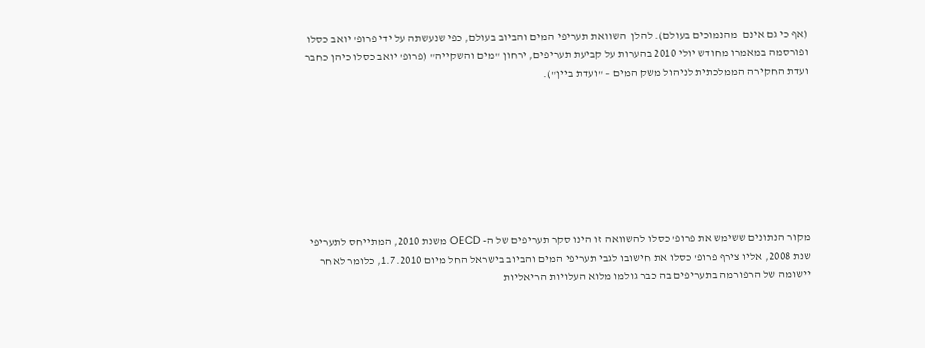(אף כי גם אינם  מהנמוכים בעולם). להלן  השוואת תעריפי המים והביוב בעולם, כפי שנעשתה על ידי פרופ' יואב כסלו ופורסמה במאמרו מחודש יולי 2010 בהערות על קביעת תעריפים, ירחון "מים והשקייה" (פרופ' יואב כסלו כיהן כחבר ועדת החקירה הממלכתית לניהול משק המים – "ועדת ביין").








מקור הנתונים ששימש את פרופ' כסלו להשוואה זו הינו סקר תעריפים של ה- OECD משנת 2010, המתייחס לתעריפי שנת 2008, אליו צירף פרופ' כסלו את חישובו לגבי תעריפי המים והביוב בישראל החל מיום 1.7.2010, כלומר לאחר יישומה של הרפורמה בתעריפים בה כבר גולמו מלוא העלויות הריאליות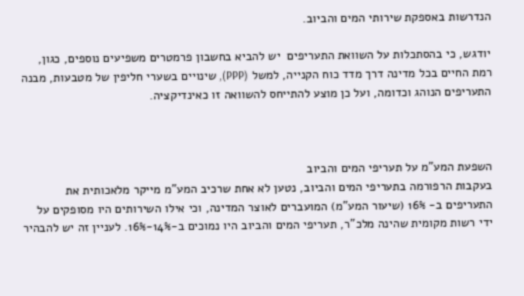הנדרשות באספקת שירותי המים והביוב.

יודגש, כי בהסתכלות על השוואת התעריפים  יש להביא בחשבון פרמטרים משפיעים נוספים, כגון, רמת החיים בכל מדינה דרך מדד כוח הקנייה, למשל (PPP), שינויים בשערי חליפין של מטבעות, מבנה התעריפים הנוהג וכדומה, ועל כן מוצע להתייחס להשוואה זו כאינדיקציה.



השפעת המע"מ על תעריפי המים והביוב
בעקבות הרפורמה בתעריפי המים והביוב, נטען לא אחת שרכיב המע"מ מייקר מלאכותית את התעריפים ב- 16% (שיעור המע"מ) המועברים לאוצר המדינה, וכי אילו השירותים היו מסופקים על ידי רשות מקומית שהינה מלכ"ר, תעריפי המים והביוב היו נמוכים ב-14%-16%. לעניין זה יש להבהיר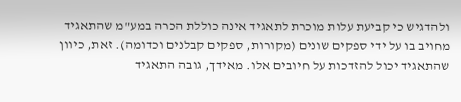ולהדגיש כי קביעת עלות מוכרת לתאגיד אינה כוללת הכרה במע"מ שהתאגיד מחויב בו על ידי ספקים שונים (מקורות, ספקים קבלנים וכדומה). זאת, כיוון שהתאגיד יכול להזדכות על חיובים אלו. מאידך, גובה התאגיד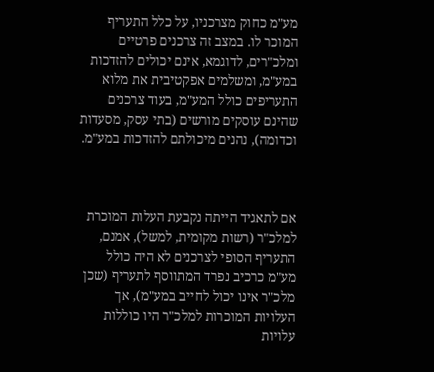מע"מ כחוק מצרכניו, על כלל התעריף המוכר לו. במצב זה צרכנים פרטיים ומלכ"רים, לדוגמא, אינם יכולים להזדכות במע"מ, ומשלמים אפקטיבית את מלוא התעריפים כולל המע"מ, בעוד צרכנים שהינם עוסקים מורשים (בתי עסק, מסעדות וכדומה), נהנים מיכולתם להזדכות במע"מ.



אם לתאגיד הייתה נקבעת העלות המוכרת למלכ"ר (רשות מקומית, למשל), אמנם, התעריף הסופי לצרכנים לא היה כולל מע"מ כרכיב נפרד המתווסף לתעריף (שכן מלכ"ר אינו יכול לחייב במע"מ), אך העלויות המוכרות למלכ"ר היו כוללות עלויות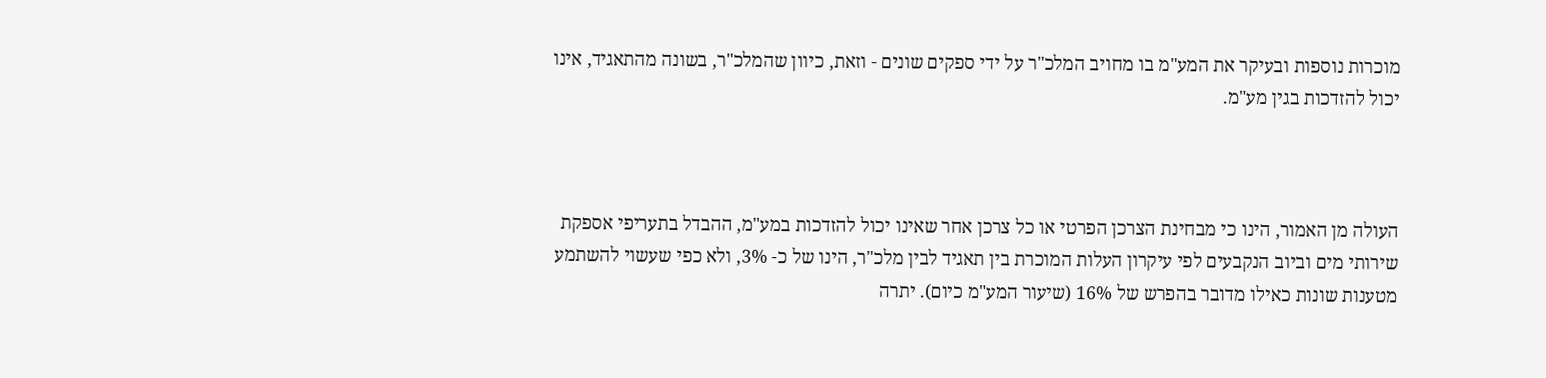מוכרות נוספות ובעיקר את המע"מ בו מחויב המלכ"ר על ידי ספקים שונים - וזאת, כיוון שהמלכ"ר, בשונה מהתאגיד, אינו יכול להזדכות בגין מע"מ.



העולה מן האמור, הינו כי מבחינת הצרכן הפרטי או כל צרכן אחר שאינו יכול להזדכות במע"מ, ההבדל בתעריפי אספקת שירותי מים וביוב הנקבעים לפי עיקרון העלות המוכרת בין תאגיד לבין מלכ"ר, הינו של כ- 3%, ולא כפי שעשוי להשתמע מטענות שונות כאילו מדובר בהפרש של 16% (שיעור המע"מ כיום). יתרה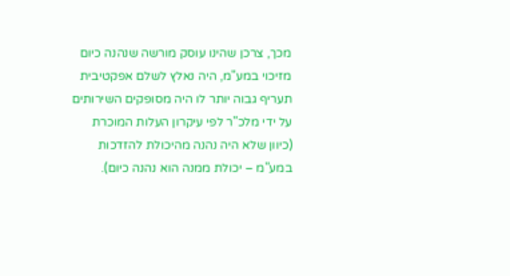מכך, צרכן שהינו עוסק מורשה שנהנה כיום מזיכוי במע"מ, היה נאלץ לשלם אפקטיבית תעריף גבוה יותר לו היה מסופקים השירותים על ידי מלכ"ר לפי עיקרון העלות המוכרת (כיוון שלא היה נהנה מהיכולת להזדכות במע"מ – יכולת ממנה הוא נהנה כיום).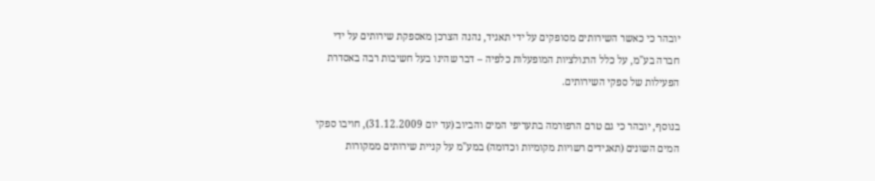יובהר כי כאשר השירותים מסופקים על ידי תאגיד, נהנה הצרכן מאספקת שירותים על ידי חברה בע"מ, על כלל הרגולציות המופעלות כלפיה – דבר שהינו בעל חשיבות רבה באסדרת הפעילות של ספקי השירותים.

בנוסף, יובהר כי גם טרם הרפורמה בתעריפי המים והביוב (עד יום 31.12.2009), חויבו ספקי המים השונים (תאגידים רשויות מקומיות וכדומה) במע"מ על קניית שירותים ממקורות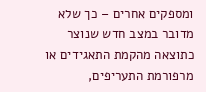ומספקים אחרים – כך שלא מדובר במצב חדש שנוצר כתוצאה מהקמת התאגידים או מרפורמת התעריפים,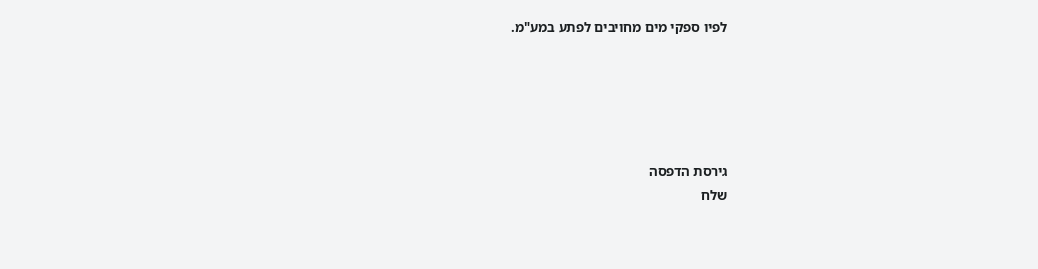לפיו ספקי מים מחויבים לפתע במע"מ.





גירסת הדפסה
שלח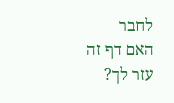לחבר
האם דף זה עזר לך?